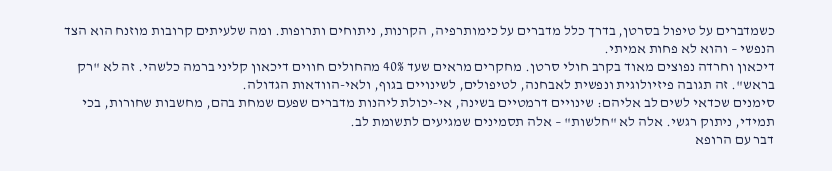כשמדברים על טיפול בסרטן, בדרך כלל מדברים על כימותרפיה, הקרנות, ניתוחים ותרופות. ומה שלעיתים קרובות מוזנח הוא הצד הנפשי – והוא לא פחות אמיתי.
דיכאון וחרדה נפוצים מאוד בקרב חולי סרטן. מחקרים מראים שעד 40% מהחולים חווים דיכאון קליני ברמה כלשהי. זה לא "רק בראש". זה תגובה פיזיולוגית ונפשית לאבחנה, לטיפולים, לשינויים בגוף, ולאי-הוודאות הגדולה.
סימנים שכדאי לשים לב אליהם: שינויים דרמטיים בשינה, אי-יכולת ליהנות מדברים שפעם שמחת בהם, מחשבות שחורות, בכי תמידי, ניתוק רגשי. אלה לא "חלשות" – אלה תסמינים שמגיעים לתשומת לב.
דבר עם הרופא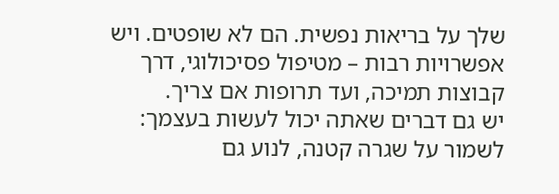שלך על בריאות נפשית. הם לא שופטים. ויש אפשרויות רבות – מטיפול פסיכולוגי, דרך קבוצות תמיכה, ועד תרופות אם צריך.
יש גם דברים שאתה יכול לעשות בעצמך: לשמור על שגרה קטנה, לנוע גם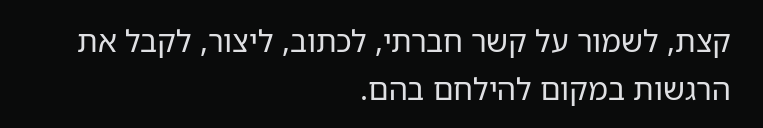קצת, לשמור על קשר חברתי, לכתוב, ליצור, לקבל את הרגשות במקום להילחם בהם.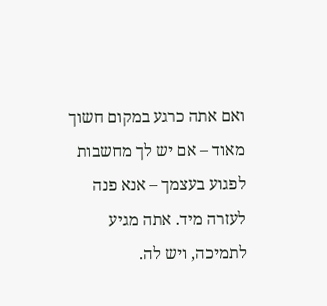ואם אתה כרגע במקום חשוך מאוד – אם יש לך מחשבות לפגוע בעצמך – אנא פנה לעזרה מיד. אתה מגיע לתמיכה, ויש לה.